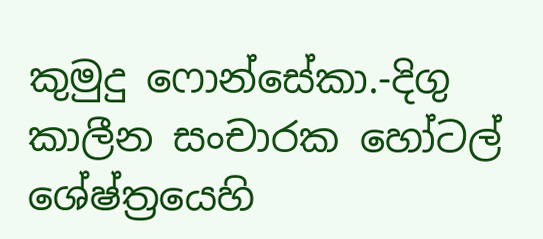කුමුදු ෆොන්සේකා.-දිගු කාලීන සංචාරක හෝටල් ශේෂ්ත්‍රයෙහි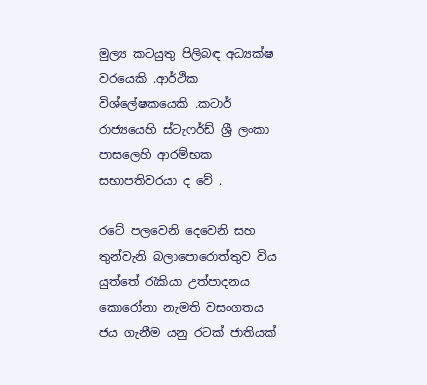මුල්‍ය කටයුතු පිලිබඳ අධ්‍යක්ෂ වරයෙකි .ආර්ථික විශ්ලේෂකයෙකි .කටාර් රාජ්‍යයෙහි ස්ටැෆර්ඩ් ශ්‍රී ලංකා පාසලෙහි ආරම්භක සභාපතිවරයා ද වේ .

රටේ පලවෙනි දෙවෙනි සහ තුන්වැනි බලාපොරොත්තුව විය යුත්තේ රැකියා උත්පාදනය
කොරෝනා නැමති වසංගතය ජය ගැනීම යනු රටක් ජාතියක්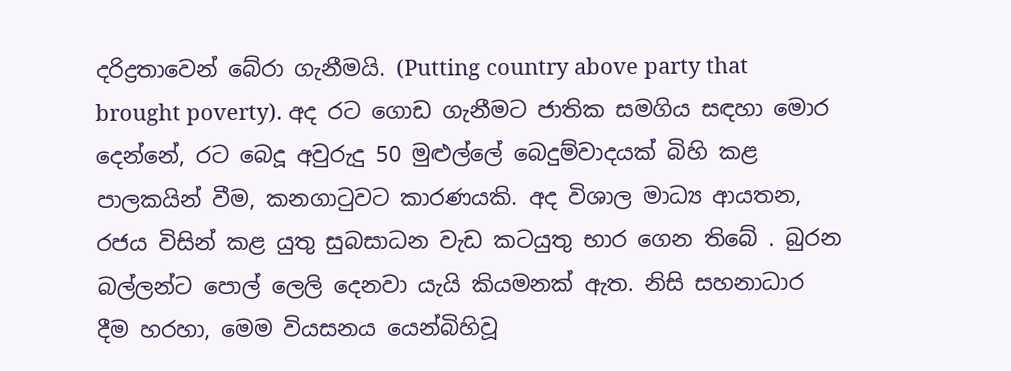දරිද්‍රතාවෙන් බේරා ගැනීමයි. (Putting country above party that brought poverty). අද රට ගොඩ ගැනීමට ජාතික සමගිය සඳහා මොර දෙන්නේ, රට බෙදූ අවුරුදු 50 මුළුල්ලේ බෙදුම්වාදයක් බිහි කළ පාලකයින් වීම, කනගාටුවට කාරණයකි. අද විශාල මාධ්‍ය ආයතන, රජය විසින් කළ යුතු සුබසාධන වැඩ කටයුතු භාර ගෙන තිබේ . බුරන බල්ලන්ට පොල් ලෙලි දෙනවා යැයි කියමනක් ඇත. නිසි සහනාධාර දීම හරහා, මෙම වියසනය යෙන්බිහිවූ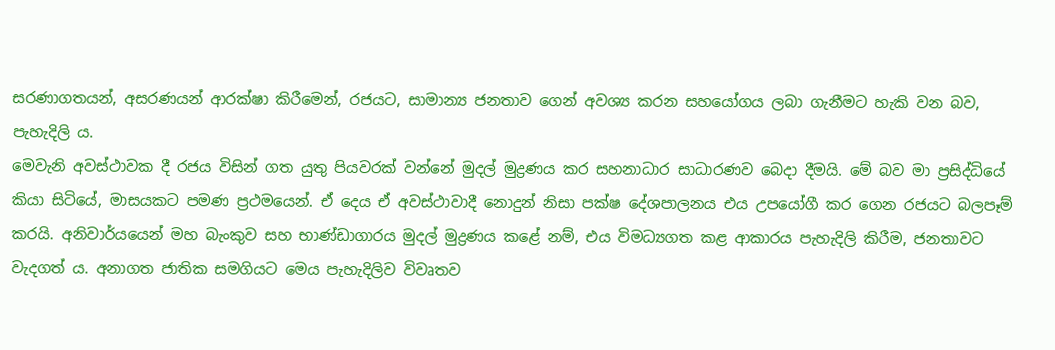සරණාගතයන්, අසරණයන් ආරක්ෂා කිරීමෙන්, රජයට, සාමාන්‍ය ජනතාව ගෙන් අවශ්‍ය කරන සහයෝගය ලබා ගැනීමට හැකි වන බව, පැහැදිලි ය.
මෙවැනි අවස්ථාවක දී රජය විසින් ගත යුතු පියවරක් වන්නේ මුදල් මුද්‍රණය කර සහනාධාර සාධාරණව බෙදා දීමයි. මේ බව මා ප්‍රසිද්ධියේ කියා සිටියේ, මාසයකට පමණ ප්‍රථමයෙන්. ඒ දෙය ඒ අවස්ථාවාදී නොදුන් නිසා පක්ෂ දේශපාලනය එය උපයෝගී කර ගෙන රජයට බලපෑම් කරයි. අනිවාර්යයෙන් මහ බැංකුව සහ භාණ්ඩාගාරය මුදල් මුද්‍රණය කළේ නම්, එය විමධ්‍යගත කළ ආකාරය පැහැදිලි කිරීම, ජනතාවට වැදගත් ය. අනාගත ජාතික සමගියට මෙය පැහැදිලිව විවෘතව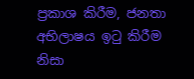ප්‍රකාශ කිරීම, ජනතා අභිලාෂය ඉටු කිරීම නිසා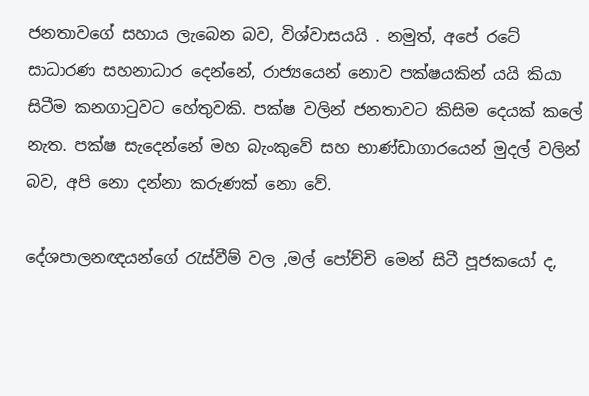ජනතාවගේ සහාය ලැබෙන බව, විශ්වාසයයි . නමුත්, අපේ රටේ සාධාරණ සහනාධාර දෙන්නේ, රාජ්‍යයෙන් නොව පක්ෂයකින් යයි කියා සිටීම කනගාටුවට හේතුවකි. පක්ෂ වලින් ජනතාවට කිසිම දෙයක් කලේ නැත. පක්ෂ සැදෙන්නේ මහ බැංකුවේ සහ භාණ්ඩාගාරයෙන් මුදල් වලින් බව, අපි නො දන්නා කරුණක් නො වේ.

දේශපාලනඥයන්ගේ රැස්වීම් වල ,මල් පෝච්චි මෙන් සිටී පූජකයෝ ද,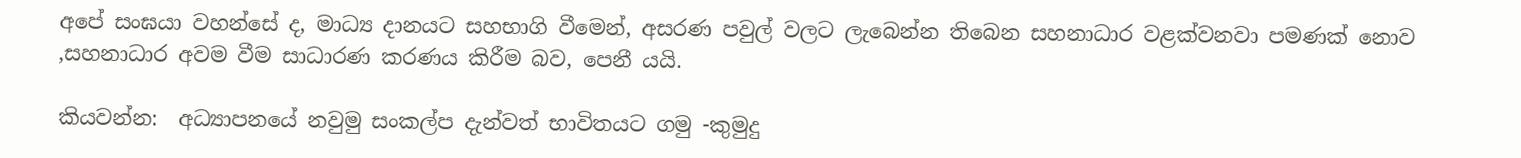අපේ සංඝයා වහන්සේ ද, මාධ්‍ය දානයට සහභාගි වීමෙන්, අසරණ පවුල් වලට ලැබෙන්න තිබෙන සහනාධාර වළක්වනවා පමණක් නොව ,සහනාධාර අවම වීම සාධාරණ කරණය කිරීම බව, පෙනී යයි.

කියවන්න:  අධ්‍යාපනයේ නවුමු සංකල්ප දැන්වත් භාවිතයට ගමු -කුමුදු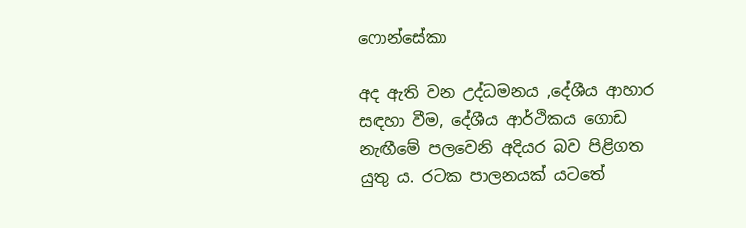ෆොන්සේකා

අද ඇති වන උද්ධමනය ,දේශීය ආහාර සඳහා වීම, දේශීය ආර්ථිකය ගොඩ නැඟීමේ පලවෙනි අදියර බව පිළිගත යුතු ය. රටක පාලනයක් යටතේ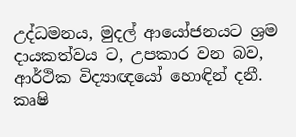උද්ධමනය, මුදල් ආයෝජනයට ශ්‍රම දායකත්වය ට, උපකාර වන බව, ආර්ථික විද්‍යාඥයෝ හොඳින් දනී. කෘෂි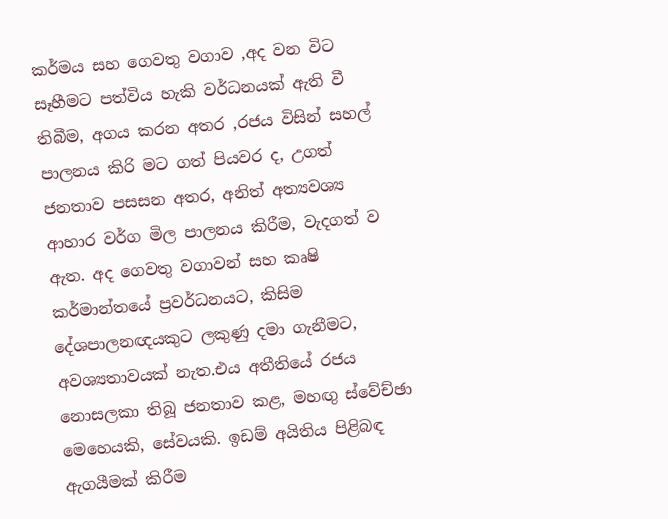කර්මය සහ ගෙවතු වගාව ,අද වන විට සෑහීමට පත්විය හැකි වර්ධනයක් ඇති වී තිබීම, අගය කරන අතර ,රජය විසින් සහල් පාලනය කිරි මට ගත් පියවර ද, උගත් ජනතාව පසසන අතර, අනිත් අත්‍යවශ්‍ය ආහාර වර්ග මිල පාලනය කිරීම, වැදගත් ව ඇත. අද ගෙවතු වගාවන් සහ කෘෂි කර්මාන්තයේ ප්‍රවර්ධනයට, කිසිම දේශපාලනඥයකුට ලකුණු දමා ගැනීමට, අවශ්‍යතාවයක් නැත.එය අතීතියේ රජය නොසලකා තිබූ ජනතාව කළ, මහඟු ස්වේච්ඡා මෙහෙයකි, සේවයකි. ඉඩම් අයිතිය පිළිබඳ ඇගයීමක් කිරීම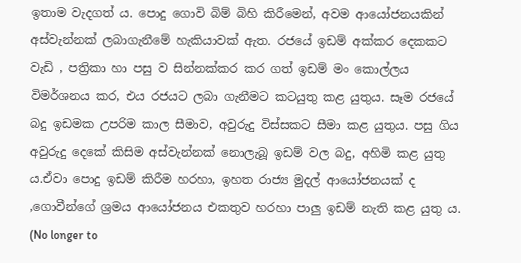ඉතාම වැදගත් ය. පොදු ගොවි බිම් බිහි කිරීමෙන්, අවම ආයෝජනයකින් අස්වැන්නක් ලබාගැනීමේ හැකියාවක් ඇත. රජයේ ඉඩම් අක්කර දෙකකට වැඩි , පත්‍රිකා හා පසු ව සින්නක්කර කර ගත් ඉඩම් මං කොල්ලය විමර්ශනය කර, එය රජයට ලබා ගැනීමට කටයුතු කළ යුතුය. සෑම රජයේ බදු ඉඩමක උපරිම කාල සීමාව, අවුරුදු විස්සකට සීමා කළ යුතුය. පසු ගිය අවුරුදු දෙකේ කිසිම අස්වැන්නක් නොලැබූ ඉඩම් වල බදු, අහිමි කළ යුතු ය.ඒවා පොදු ඉඩම් කිරීම හරහා, ඉහත රාජ්‍ය මුදල් ආයෝජනයක් ද ,ගොවීන්ගේ ශ්‍රමය ආයෝජනය එකතුව හරහා පාලු ඉඩම් නැති කළ යුතු ය. (No longer to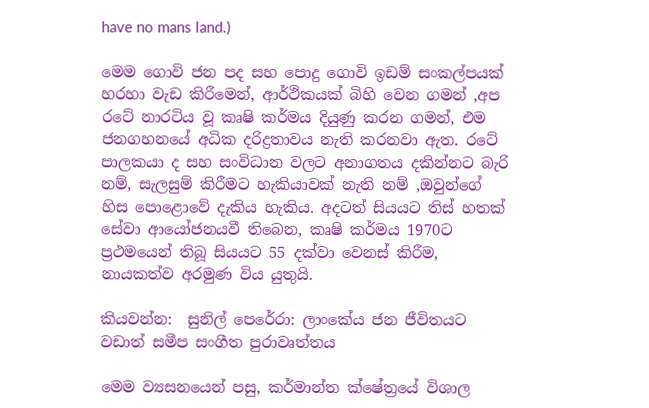have no mans land.)

මෙම ගොවි ජන පද සහ පොදු ගොවි ඉඩම් සංකල්පයක් හරහා වැඩ කිරීමෙන්, ආර්ථිකයක් බිහි වෙන ගමන් ,අප රටේ නාරටිය වූ කෘෂි කර්මය දියුණු කරන ගමන්, එම ජනගහනයේ අධික දරිද්‍රතාවය නැති කරනවා ඇත. රටේ පාලකයා ද සහ සංවිධාන වලට අනාගතය දකින්නට බැරි නම්, සැලසුම් කිරීමට හැකියාවක් නැති නම් ,ඔවුන්ගේ හිස පොළොවේ දැකිය හැකිය. අදටත් සියයට තිස් හතක් සේවා ආයෝජනයවී තිබෙන, කෘෂි කර්මය 1970ට ප්‍රථමයෙන් තිබූ සියයට 55 දක්වා වෙනස් කිරීම, නායකත්ව අරමුණ විය යුතුයි.

කියවන්න:  සුනිල් පෙරේරා: ලාංකේය ජන ජීවිතයට වඩාත් සමීප සංගීත පුරාවෘත්තය

මෙම ව්‍යසනයෙන් පසු, කර්මාන්ත ක්ෂේත්‍රයේ විශාල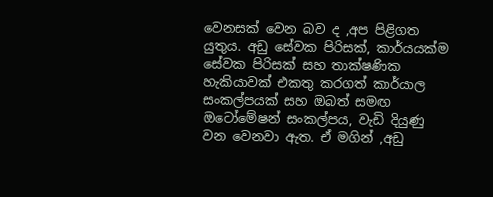වෙනසක් වෙන බව ද ,අප පිළිගත යුතුය. අඩු සේවක පිරිසක්, කාර්යයක්ම සේවක පිරිසක් සහ තාක්ෂණික හැකියාවක් එකතු කරගත් කාර්යාල සංකල්පයක් සහ ඔබත් සමඟ ඔටෝමේෂන් සංකල්පය, වැඩි දියුණු වන වෙනවා ඇත. ඒ මගින් ,අඩු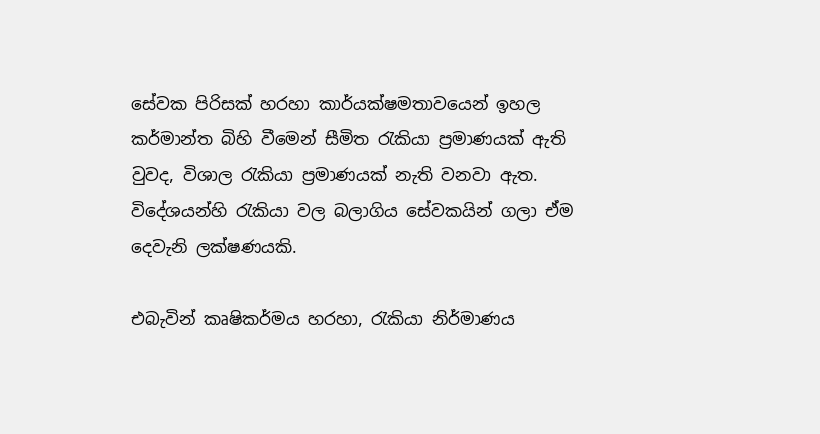සේවක පිරිසක් හරහා කාර්යක්ෂමතාවයෙන් ඉහල කර්මාන්ත බිහි වීමෙන් සීමිත රැකියා ප්‍රමාණයක් ඇති වුවද, විශාල රැකියා ප්‍රමාණයක් නැති වනවා ඇත. විදේශයන්හි රැකියා වල බලාගිය සේවකයින් ගලා ඒම දෙවැනි ලක්ෂණයකි.

එබැවින් කෘෂිකර්මය හරහා, රැකියා නිර්මාණය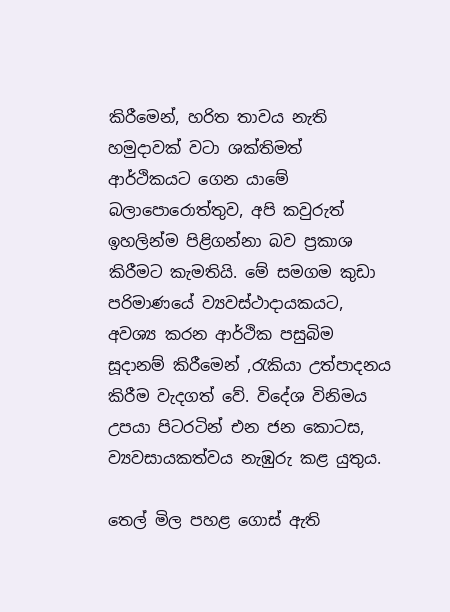කිරීමෙන්, හරිත තාවය නැති හමුදාවක් වටා ශක්තිමත් ආර්ථිකයට ගෙන යාමේ බලාපොරොත්තුව, අපි කවුරුත් ඉහලින්ම පිළිගන්නා බව ප්‍රකාශ කිරීමට කැමතියි. මේ සමගම කුඩා පරිමාණයේ ව්‍යවස්ථාදායකයට, අවශ්‍ය කරන ආර්ථික පසුබිම සූදානම් කිරීමෙන් ,රැකියා උත්පාදනය කිරීම වැදගත් වේ. විදේශ විනිමය උපයා පිටරටින් එන ජන කොටස, ව්‍යවසායකත්වය නැඹුරු කළ යුතුය.

තෙල් මිල පහළ ගොස් ඇති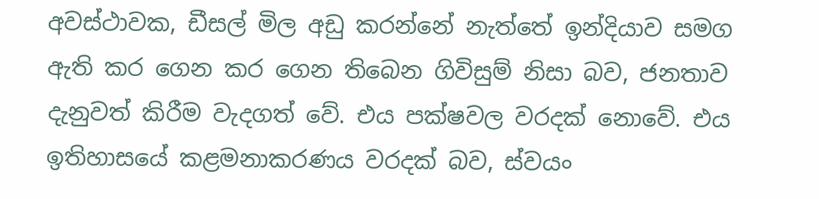අවස්ථාවක, ඩීසල් මිල අඩු කරන්නේ නැත්තේ ඉන්දියාව සමග ඇති කර ගෙන කර ගෙන තිබෙන ගිවිසුම් නිසා බව, ජනතාව දැනුවත් කිරීම වැදගත් වේ. එය පක්ෂවල වරදක් නොවේ. එය ඉතිහාසයේ කළමනාකරණය වරදක් බව, ස්වයං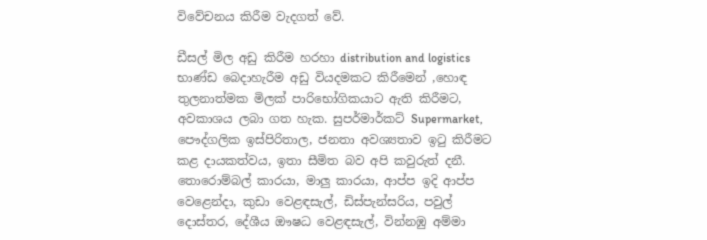විවේචනය කිරීම වැදගත් වේ.

ඩීසල් මිල අඩු කිරීම හරහා distribution and logistics භාණ්ඩ බෙදාහැරීම අඩු වියදමකට කිරීමෙන් ,හොඳ තුලනාත්මක මිලක් පාරිභෝගිකයාට ඇති කිරීමට, අවකාශය ලබා ගත හැක. සුපර්මාර්කට් Supermarket, පෞද්ගලික ඉස්පිරිතාල, ජනතා අවශ්‍යතාව ඉටු කිරීමට කළ දායකත්වය, ඉතා සීමිත බව අපි කවුරුත් දනී.
තොරොම්බල් කාරයා, මාලු කාරයා, ආප්ප ඉදි ආප්ප වෙළෙන්දා, කුඩා වෙළඳසැල්, ඩිස්පැන්සරිය, පවුල් දොස්තර, දේශීය ඖෂධ වෙළඳසැල්, වින්නඹු අම්මා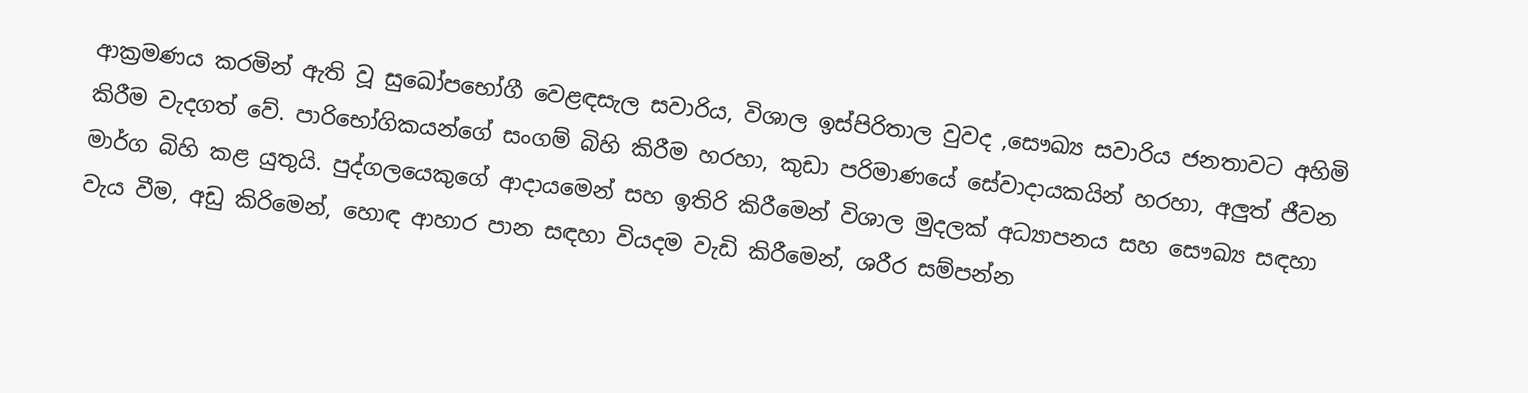ආක්‍රමණය කරමින් ඇති වූ සුඛෝපභෝගී වෙළඳසැල සවාරිය, විශාල ඉස්පිරිතාල වුවද ,සෞඛ්‍ය සවාරිය ජනතාවට අහිමි කිරීම වැදගත් වේ. පාරිභෝගිකයන්ගේ සංගම් බිහි කිරීම හරහා, කුඩා පරිමාණයේ සේවාදායකයින් හරහා, අලුත් ජීවන මාර්ග බිහි කළ යුතුයි. පුද්ගලයෙකුගේ ආදායමෙන් සහ ඉතිරි කිරීමෙන් විශාල මුදලක් අධ්‍යාපනය සහ සෞඛ්‍ය සඳහා වැය වීම, අඩු කිරිමෙන්, හොඳ ආහාර පාන සඳහා වියදම වැඩි කිරීමෙන්, ශරීර සම්පන්න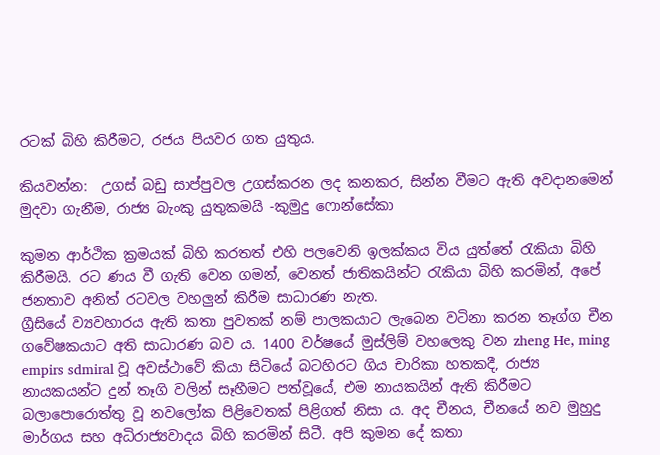රටක් බිහි කිරීමට, රජය පියවර ගත යුතුය.

කියවන්න:  උගස් බඩු සාප්පුවල උගස්කරන ලද කනකර, සින්න වීමට ඇති අවදානමෙන් මුදවා ගැනීම, රාජ්‍ය බැංකු යුතුකමයි -කුමුදු ෆොන්සේකා

කුමන ආර්ථික ක්‍රමයක් බිහි කරතත් එහි පලවෙනි ඉලක්කය විය යුත්තේ රැකියා බිහි කිරීමයි. රට ණය වී ගැති වෙන ගමන්, වෙනත් ජාතිකයින්ට රැකියා බිහි කරමින්, අපේ ජනතාව අනිත් රටවල වහලුන් කිරීම සාධාරණ නැත.
ග්‍රීසියේ ව්‍යවහාරය ඇති කතා පුවතක් නම් පාලකයාට ලැබෙන වටිනා කරන තෑග්ග චීන ගවේෂකයාට අති සාධාරණ බව ය. 1400 වර්ෂයේ මුස්ලිම් වහලෙකු වන zheng He, ming empirs sdmiral වූ අවස්ථාවේ කියා සිටියේ බටහිරට ගිය චාරිකා හතකදී, රාජ්‍ය නායකයන්ට දුන් තෑගි වලින් සෑහීමට පත්වූයේ, එම නායකයින් ඇති කිරීමට බලාපොරොත්තු වූ නවලෝක පිළිවෙතක් පිළිගත් නිසා ය. අද චීනය, චීනයේ නව මුහුදු මාර්ගය සහ අධිරාජ්‍යවාදය බිහි කරමින් සිටී. අපි කුමන දේ කතා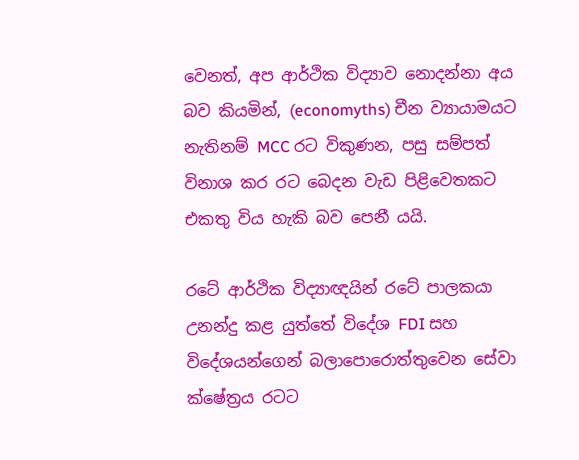වෙනත්, අප ආර්ථික විද්‍යාව නොදන්නා අය බව කියමින්, (economyths) චීන ව්‍යායාමයට නැතිනම් MCC රට විකුණන, පසු සම්පත් විනාශ කර රට බෙදන වැඩ පිළිවෙතකට එකතු විය හැකි බව පෙනී යයි.

රටේ ආර්ථික විද්‍යාඥයින් රටේ පාලකයා උනන්දු කළ යුත්තේ විදේශ FDI සහ විදේශයන්ගෙන් බලාපොරොත්තුවෙන සේවා ක්ෂේත්‍රය රටට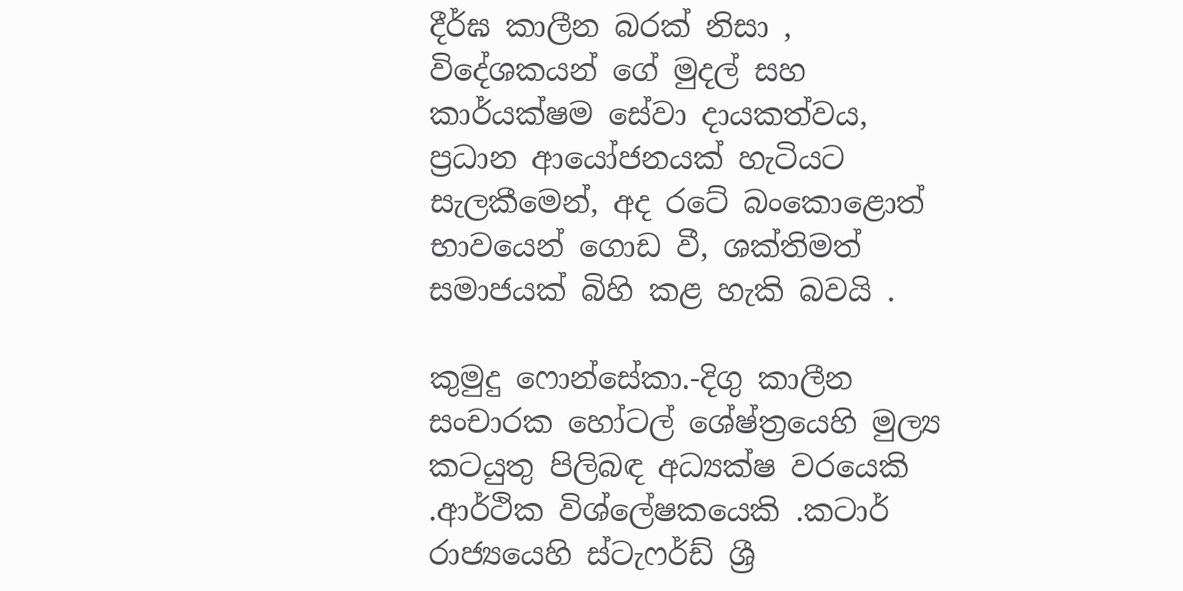දීර්ඝ කාලීන බරක් නිසා , විදේශකයන් ගේ මුදල් සහ කාර්යක්ෂම සේවා දායකත්වය, ප්‍රධාන ආයෝජනයක් හැටියට සැලකීමෙන්, අද රටේ බංකොළොත් භාවයෙන් ගොඩ වී, ශක්තිමත් සමාජයක් බිහි කළ හැකි බවයි .

කුමුදු ෆොන්සේකා.-දිගු කාලීන සංචාරක හෝටල් ශේෂ්ත්‍රයෙහි මුල්‍ය කටයුතු පිලිබඳ අධ්‍යක්ෂ වරයෙකි .ආර්ථික විශ්ලේෂකයෙකි .කටාර් රාජ්‍යයෙහි ස්ටැෆර්ඩ් ශ්‍රී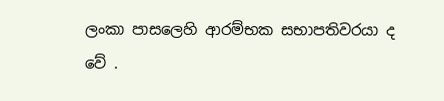ලංකා පාසලෙහි ආරම්භක සභාපතිවරයා ද වේ .